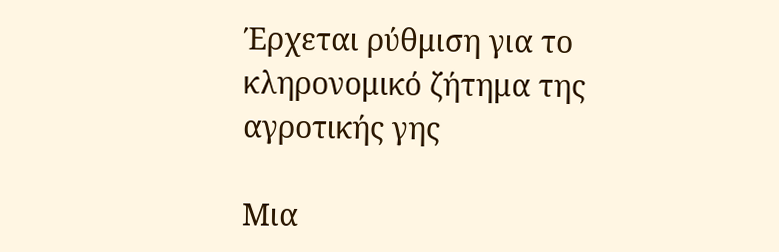Έρχεται ρύθμιση για το κληρονομικό ζήτημα της αγροτικής γης

Μια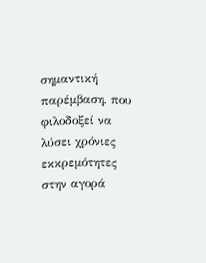σημαντική παρέμβαση, που φιλοδοξεί να λύσει χρόνιες εκκρεμότητες στην αγορά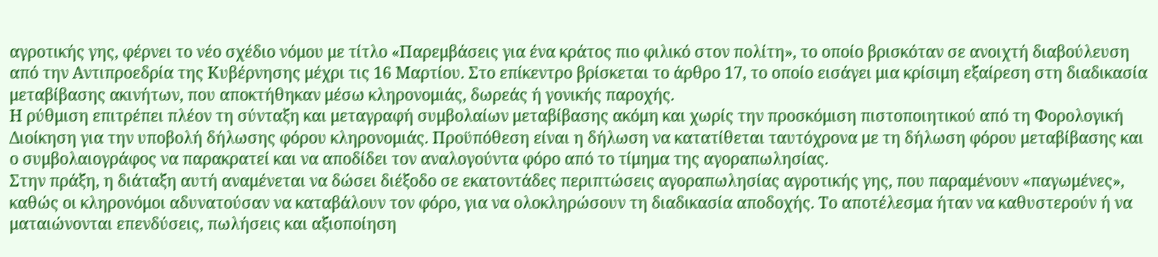αγροτικής γης, φέρνει το νέο σχέδιο νόμου με τίτλο «Παρεμβάσεις για ένα κράτος πιο φιλικό στον πολίτη», το οποίο βρισκόταν σε ανοιχτή διαβούλευση από την Αντιπροεδρία της Κυβέρνησης μέχρι τις 16 Μαρτίου. Στο επίκεντρο βρίσκεται το άρθρο 17, το οποίο εισάγει μια κρίσιμη εξαίρεση στη διαδικασία μεταβίβασης ακινήτων, που αποκτήθηκαν μέσω κληρονομιάς, δωρεάς ή γονικής παροχής.
Η ρύθμιση επιτρέπει πλέον τη σύνταξη και μεταγραφή συμβολαίων μεταβίβασης ακόμη και χωρίς την προσκόμιση πιστοποιητικού από τη Φορολογική Διοίκηση για την υποβολή δήλωσης φόρου κληρονομιάς. Προϋπόθεση είναι η δήλωση να κατατίθεται ταυτόχρονα με τη δήλωση φόρου μεταβίβασης και ο συμβολαιογράφος να παρακρατεί και να αποδίδει τον αναλογούντα φόρο από το τίμημα της αγοραπωλησίας.
Στην πράξη, η διάταξη αυτή αναμένεται να δώσει διέξοδο σε εκατοντάδες περιπτώσεις αγοραπωλησίας αγροτικής γης, που παραμένουν «παγωμένες», καθώς οι κληρονόμοι αδυνατούσαν να καταβάλουν τον φόρο, για να ολοκληρώσουν τη διαδικασία αποδοχής. Το αποτέλεσμα ήταν να καθυστερούν ή να ματαιώνονται επενδύσεις, πωλήσεις και αξιοποίηση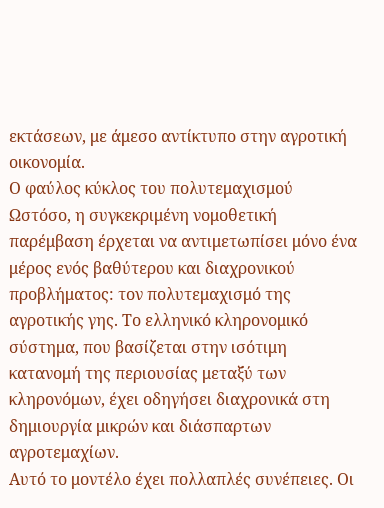εκτάσεων, με άμεσο αντίκτυπο στην αγροτική οικονομία.
Ο φαύλος κύκλος του πολυτεμαχισμού
Ωστόσο, η συγκεκριμένη νομοθετική παρέμβαση έρχεται να αντιμετωπίσει μόνο ένα μέρος ενός βαθύτερου και διαχρονικού προβλήματος: τον πολυτεμαχισμό της αγροτικής γης. Το ελληνικό κληρονομικό σύστημα, που βασίζεται στην ισότιμη κατανομή της περιουσίας μεταξύ των κληρονόμων, έχει οδηγήσει διαχρονικά στη δημιουργία μικρών και διάσπαρτων αγροτεμαχίων.
Αυτό το μοντέλο έχει πολλαπλές συνέπειες. Οι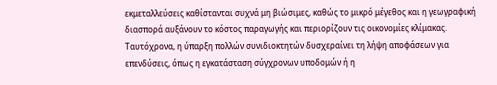εκμεταλλεύσεις καθίστανται συχνά μη βιώσιμες, καθώς το μικρό μέγεθος και η γεωγραφική διασπορά αυξάνουν το κόστος παραγωγής και περιορίζουν τις οικονομίες κλίμακας. Ταυτόχρονα, η ύπαρξη πολλών συνιδιοκτητών δυσχεραίνει τη λήψη αποφάσεων για επενδύσεις, όπως η εγκατάσταση σύγχρονων υποδομών ή η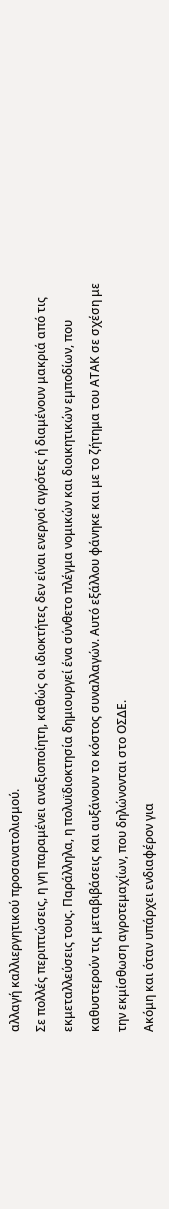αλλαγή καλλιεργητικού προσανατολισμού.
Σε πολλές περιπτώσεις, η γη παραμένει αναξιοποίητη, καθώς οι ιδιοκτήτες δεν είναι ενεργοί αγρότες ή διαμένουν μακριά από τις εκμεταλλεύσεις τους. Παράλληλα, η πολυϊδιοκτησία δημιουργεί ένα σύνθετο πλέγμα νομικών και διοικητικών εμποδίων, που καθυστερούν τις μεταβιβάσεις και αυξάνουν το κόστος συναλλαγών. Αυτό εξάλλου φάνηκε και με το ζήτημα του ΑΤΑΚ σε σχέση με την εκμίσθωση αγροτεμαχίων, που δηλώνονται στο ΟΣΔΕ.
Ακόμη και όταν υπάρχει ενδιαφέρον για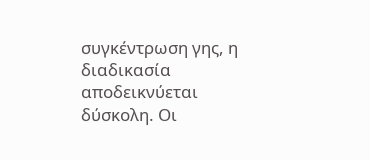συγκέντρωση γης, η διαδικασία αποδεικνύεται δύσκολη. Οι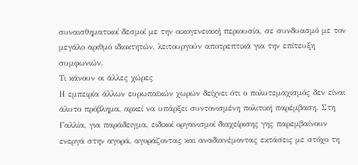συναισθηματικοί δεσμοί με την οικογενειακή περιουσία, σε συνδυασμό με τον μεγάλο αριθμό ιδιοκτητών, λειτουργούν αποτρεπτικά για την επίτευξη συμφωνιών.
Τι κάνουν οι άλλες χώρες
Η εμπειρία άλλων ευρωπαϊκών χωρών δείχνει ότι ο πολυτεμαχισμός δεν είναι άλυτο πρόβλημα, αρκεί να υπάρξει συντονισμένη πολιτική παρέμβαση. Στη Γαλλία, για παράδειγμα, ειδικοί οργανισμοί διαχείρισης γης παρεμβαίνουν ενεργά στην αγορά, αγοράζοντας και αναδιανέμοντας εκτάσεις με στόχο τη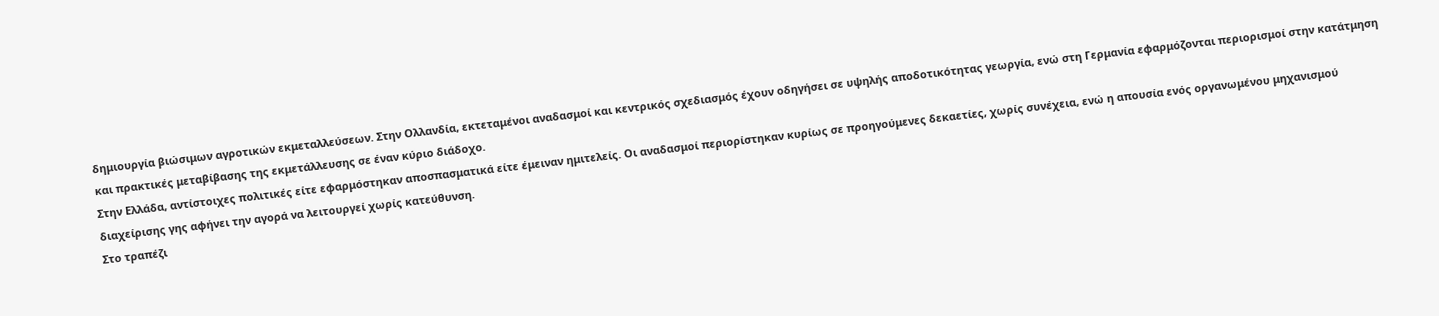δημιουργία βιώσιμων αγροτικών εκμεταλλεύσεων. Στην Ολλανδία, εκτεταμένοι αναδασμοί και κεντρικός σχεδιασμός έχουν οδηγήσει σε υψηλής αποδοτικότητας γεωργία, ενώ στη Γερμανία εφαρμόζονται περιορισμοί στην κατάτμηση και πρακτικές μεταβίβασης της εκμετάλλευσης σε έναν κύριο διάδοχο.
Στην Ελλάδα, αντίστοιχες πολιτικές είτε εφαρμόστηκαν αποσπασματικά είτε έμειναν ημιτελείς. Οι αναδασμοί περιορίστηκαν κυρίως σε προηγούμενες δεκαετίες, χωρίς συνέχεια, ενώ η απουσία ενός οργανωμένου μηχανισμού διαχείρισης γης αφήνει την αγορά να λειτουργεί χωρίς κατεύθυνση.
Στο τραπέζι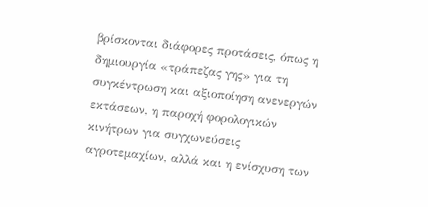βρίσκονται διάφορες προτάσεις, όπως η δημιουργία «τράπεζας γης» για τη συγκέντρωση και αξιοποίηση ανενεργών εκτάσεων, η παροχή φορολογικών κινήτρων για συγχωνεύσεις αγροτεμαχίων, αλλά και η ενίσχυση των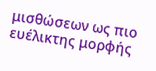μισθώσεων ως πιο ευέλικτης μορφής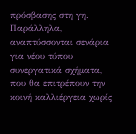πρόσβασης στη γη. Παράλληλα, αναπτύσσονται σενάρια για νέου τύπου συνεργατικά σχήματα, που θα επιτρέπουν την κοινή καλλιέργεια χωρίς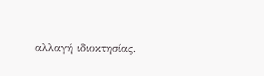αλλαγή ιδιοκτησίας.